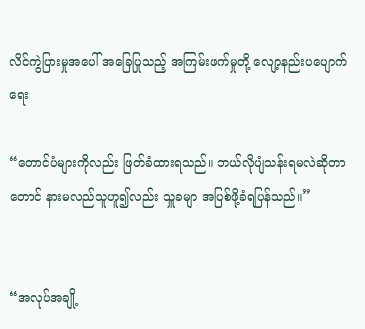လိင်ကွဲပြားမှုအပေါ် အခြေပြုသည့် အကြမ်းဖက်မှုတို့ လျော့နည်းပပျောက်ရေး

“တောင်ပံများကိုလည်း ဖြတ်ခံထားရသည်။ ဘယ်လိုပျံသန်းရမလဲဆိုတာတောင် နားမလည်သူဟူ၍လည်း သှူခမျာ အပြစ်ဖို့ခံရပြန်သည်။”


“အလုပ်အချို့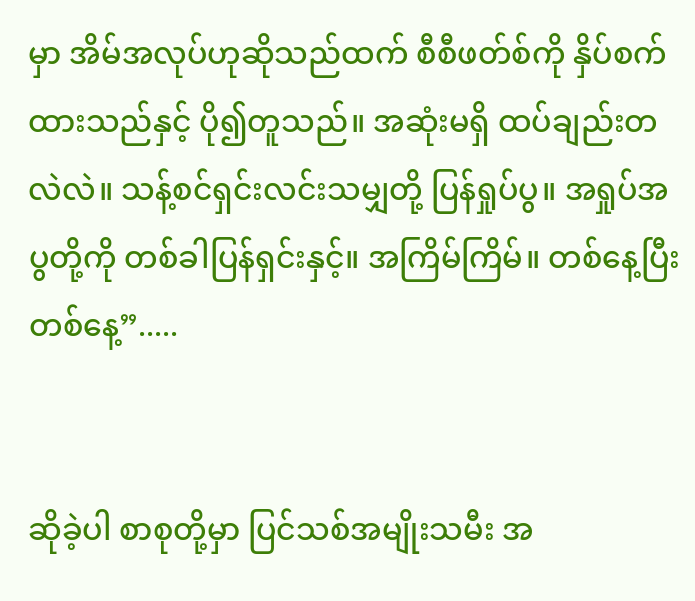မှာ အိမ်အလုပ်ဟုဆိုသည်ထက် စီစီဖတ်စ်ကို နှိပ်စက်ထားသည်နှင့် ပို၍တူသည်။ အဆုံးမရှိ ထပ်ချည်းတလဲလဲ။ သန့်စင်ရှင်းလင်းသမျှတို့ ပြန်ရှုပ်ပွ။ အရှုပ်အပွတို့ကို တစ်ခါပြန်ရှင်းနှင့်။ အကြိမ်ကြိမ်။ တစ်နေ့ပြီးတစ်နေ့”.....


ဆိုခဲ့ပါ စာစုတို့မှာ ပြင်သစ်အမျိုးသမီး အ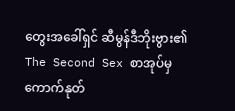တွေးအခေါ်ရှင် ဆီမွန်ဒီဘိုးဗွား၏ The Second Sex စာအုပ်မှ ကောက်နုတ်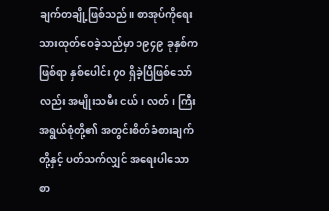ချက်တချို့ဖြစ်သည်။ စာအုပ်ကိုရေးသားထုတ်ဝေခဲ့သည်မှာ ၁၉၄၉ ခုနှစ်ကဖြစ်ရာ နှစ်ပေါင်း ၇၀ ရှိခဲ့ပြီဖြစ်သော်လည်း အမျိုးသမီး ငယ်၊ လတ်၊ ကြီး အရွယ်စုံတို့၏ အတွင်းစိတ်ခံစားချက်တို့နှင့် ပတ်သက်လျှင် အရေးပါသော စာ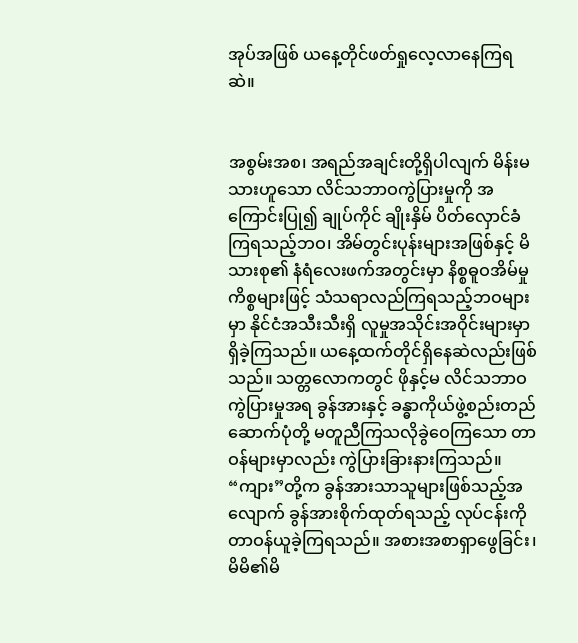အုပ်အဖြစ် ယနေ့တိုင်ဖတ်ရှုလေ့လာနေကြရဆဲ။


အစွမ်းအစ၊ အရည်အချင်းတို့ရှိပါလျက် မိန်းမသားဟူသော လိင်သဘာဝကွဲပြားမှုကို အကြောင်းပြု၍ ချုပ်ကိုင် ချိုးနှိမ် ပိတ်လှောင်ခံကြရသည့်ဘဝ၊ အိမ်တွင်းပုန်းများအဖြစ်နှင့် မိသားစု၏ နံရံလေးဖက်အတွင်းမှာ နိစ္စဓူဝအိမ်မှုကိစ္စများဖြင့် သံသရာလည်ကြရသည့်ဘဝများမှာ နိုင်ငံအသီးသီးရှိ လူမှုအသိုင်းအဝိုင်းများမှာ ရှိခဲ့ကြသည်။ ယနေ့ထက်တိုင်ရှိနေဆဲလည်းဖြစ်သည်။ သတ္တလောကတွင် ဖိုနှင့်မ လိင်သဘာဝကွဲပြားမှုအရ ခွန်အားနှင့် ခန္ဓာကိုယ်ဖွဲ့စည်းတည်ဆောက်ပုံတို့ မတူညီကြသလိုခွဲဝေကြသော တာဝန်များမှာလည်း ကွဲပြားခြားနားကြသည်။ “ကျား”တို့က ခွန်အားသာသူများဖြစ်သည့်အလျောက် ခွန်အားစိုက်ထုတ်ရသည့် လုပ်ငန်းကို တာဝန်ယူခဲ့ကြရသည်။ အစားအစာရှာဖွေခြင်း၊ မိမိ၏မိ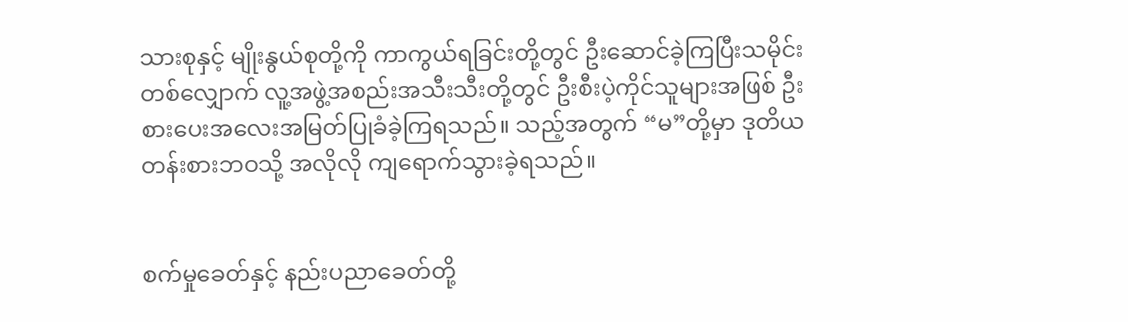သားစုနှင့် မျိုးနွယ်စုတို့ကို ကာကွယ်ရခြင်းတို့တွင် ဦးဆောင်ခဲ့ကြပြီးသမိုင်းတစ်လျှောက် လူ့အဖွဲ့အစည်းအသီးသီးတို့တွင် ဦးစီးပဲ့ကိုင်သူများအဖြစ် ဦးစားပေးအလေးအမြတ်ပြုခံခဲ့ကြရသည်။ သည့်အတွက် “မ”တို့မှာ ဒုတိယတန်းစားဘဝသို့ အလိုလို ကျရောက်သွားခဲ့ရသည်။


စက်မှုခေတ်နှင့် နည်းပညာခေတ်တို့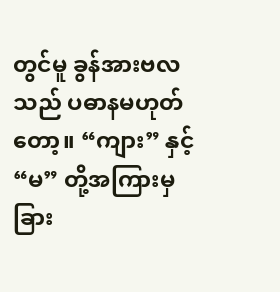တွင်မူ ခွန်အားဗလသည် ပဓာနမဟုတ်တော့။ “ကျား” နှင့် “မ” တို့အကြားမှ ခြား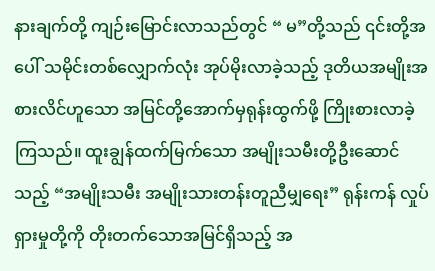နားချက်တို့ ကျဉ်းမြောင်းလာသည်တွင် “ မ”တို့သည် ၎င်းတို့အပေါ် သမိုင်းတစ်လျှောက်လုံး အုပ်မိုးလာခဲ့သည့် ဒုတိယအမျိုးအစားလိင်ဟူသော အမြင်တို့အောက်မှရုန်းထွက်ဖို့ ကြိုးစားလာခဲ့ကြသည်။ ထူးချွန်ထက်မြက်သော အမျိုးသမီးတို့ဦးဆောင်သည့် “အမျိုးသမီး အမျိုးသားတန်းတူညီမျှရေး” ရုန်းကန် လှုပ်ရှားမှုတို့ကို တိုးတက်သောအမြင်ရှိသည့် အ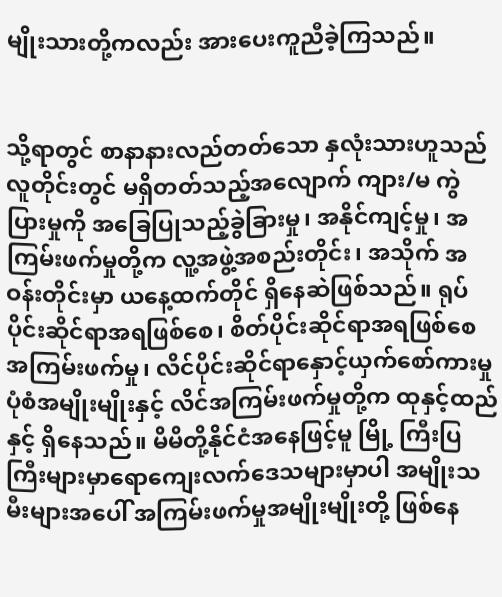မျိုးသားတို့ကလည်း အားပေးကူညီခဲ့ကြသည်။


သို့ရာတွင် စာနာနားလည်တတ်သော နှလုံးသားဟူသည် လူတိုင်းတွင် မရှိတတ်သည့်အလျောက် ကျား/မ ကွဲပြားမှုကို အခြေပြုသည့်ခွဲခြားမှု၊ အနိုင်ကျင့်မှု၊ အကြမ်းဖက်မှုတို့က လူ့အဖွဲ့အစည်းတိုင်း၊ အသိုက် အဝန်းတိုင်းမှာ ယနေ့ထက်တိုင် ရှိနေဆဲဖြစ်သည်။ ရုပ်ပိုင်းဆိုင်ရာအရဖြစ်စေ၊ စိတ်ပိုင်းဆိုင်ရာအရဖြစ်စေ အကြမ်းဖက်မှု၊ လိင်ပိုင်းဆိုင်ရာနှောင့်ယှက်စော်ကားမှု ပုံစံအမျိုးမျိုးနှင့် လိင်အကြမ်းဖက်မှုတို့က ထုနှင့်ထည်နှင့် ရှိနေသည်။ မိမိတို့နိုင်ငံအနေဖြင့်မူ မြို့ ကြီးပြကြီးများမှာရောကျေးလက်ဒေသများမှာပါ အမျိုးသမီးများအပေါ် အကြမ်းဖက်မှုအမျိုးမျိုးတို့ ဖြစ်နေ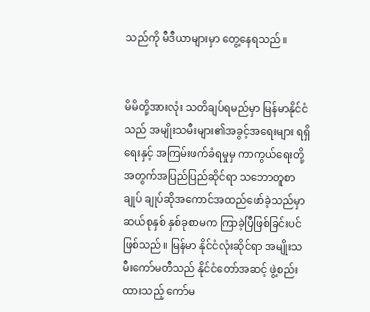သည်ကို မီဒီယာများမှာ တွေ့နေရသည်။


မိမိတို့အားလုံး သတိချပ်ရမည်မှာ မြန်မာနိုင်ငံသည် အမျိုးသမီးများ၏အခွင့်အရေးများ ရရှိရေးနှင့် အကြမ်းဖက်ခံရမှုမှ ကာကွယ်ရေးတို့အတွက်အပြည်ပြည်ဆိုင်ရာ သဘောတူစာချုပ် ချုပ်ဆိုအကောင်အထည်ဖော်ခဲ့သည်မှာ ဆယ်စုနှစ် နှစ်ခုစာမက ကြာခဲ့ပြီဖြစ်ခြင်းပင် ဖြစ်သည်။ မြန်မာ နိုင်ငံလုံးဆိုင်ရာ အမျိုးသမီးကော်မတီသည် နိုင်ငံတော်အဆင့် ဖွဲ့စည်းထားသည့် ကော်မ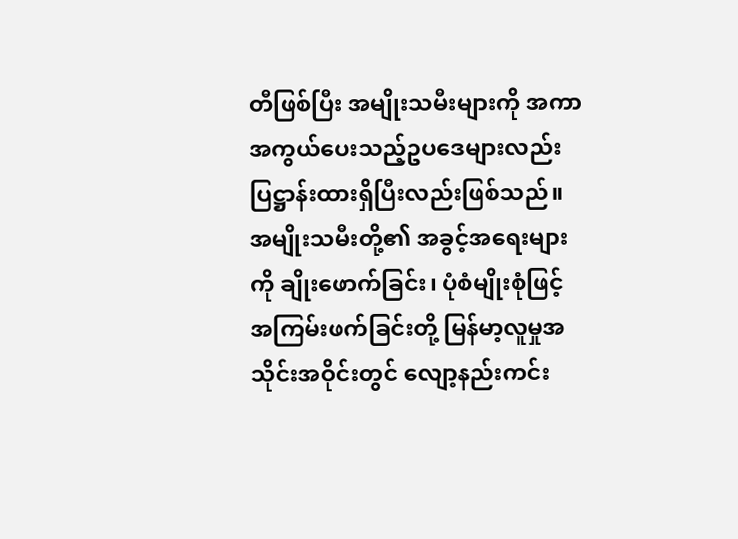တီဖြစ်ပြီး အမျိုးသမီးများကို အကာအကွယ်ပေးသည့်ဥပဒေများလည်း ပြဋ္ဌာန်းထားရှိပြီးလည်းဖြစ်သည်။ အမျိုးသမီးတို့၏ အခွင့်အရေးများကို ချိုးဖောက်ခြင်း၊ ပုံစံမျိုးစုံဖြင့် အကြမ်းဖက်ခြင်းတို့ မြန်မာ့လူမှုအသိုင်းအဝိုင်းတွင် လျော့နည်းကင်း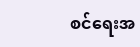စင်ရေးအ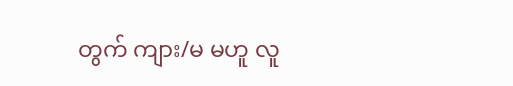တွက် ကျား/မ မဟူ လူ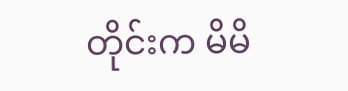တိုင်းက မိမိ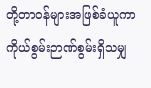တို့တာဝန်များအဖြစ်ခံယူကာ ကိုယ်စွမ်းဉာဏ်စွမ်းရှိသမျှ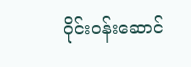ဝိုင်းဝန်းဆောင်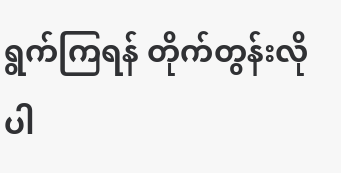ရွက်ကြရန် တိုက်တွန်းလိုပါ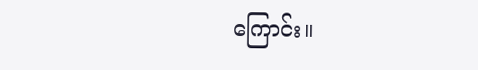ကြောင်း။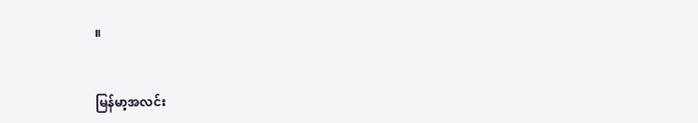။


မြန်မာ့အလင်း